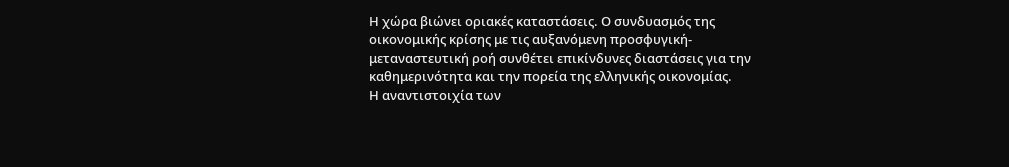Η χώρα βιώνει οριακές καταστάσεις. Ο συνδυασμός της οικονομικής κρίσης με τις αυξανόμενη προσφυγική-μεταναστευτική ροή συνθέτει επικίνδυνες διαστάσεις για την καθημερινότητα και την πορεία της ελληνικής οικονομίας.
Η αναντιστοιχία των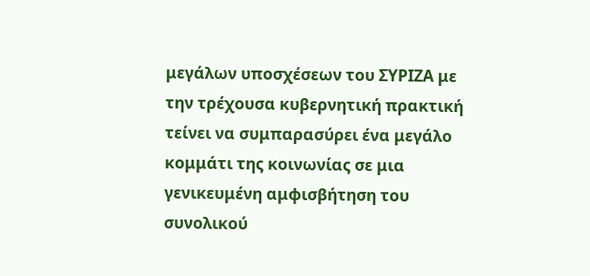μεγάλων υποσχέσεων του ΣΥΡΙΖΑ με την τρέχουσα κυβερνητική πρακτική τείνει να συμπαρασύρει ένα μεγάλο κομμάτι της κοινωνίας σε μια γενικευμένη αμφισβήτηση του συνολικού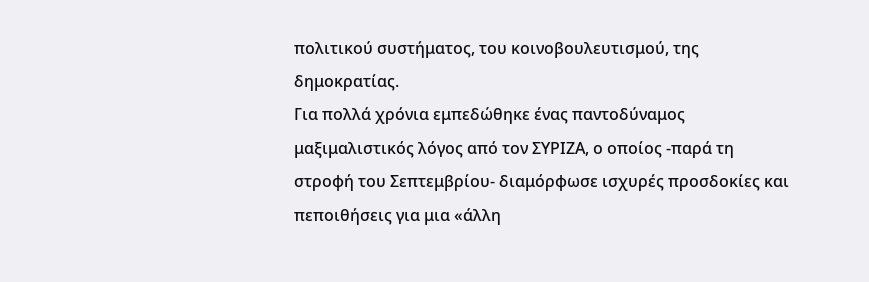πολιτικού συστήματος, του κοινοβουλευτισμού, της δημοκρατίας.
Για πολλά χρόνια εμπεδώθηκε ένας παντοδύναμος μαξιμαλιστικός λόγος από τον ΣΥΡΙΖΑ, ο οποίος -παρά τη στροφή του Σεπτεμβρίου- διαμόρφωσε ισχυρές προσδοκίες και πεποιθήσεις για μια «άλλη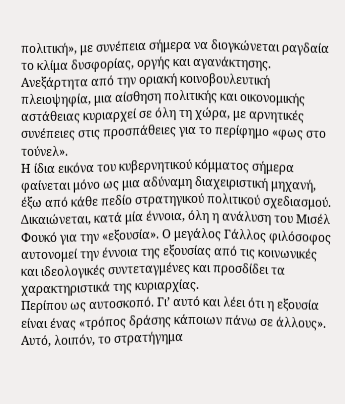πολιτική», με συνέπεια σήμερα να διογκώνεται ραγδαία το κλίμα δυσφορίας, οργής και αγανάκτησης.
Ανεξάρτητα από την οριακή κοινοβουλευτική πλειοψηφία, μια αίσθηση πολιτικής και οικονομικής αστάθειας κυριαρχεί σε όλη τη χώρα, με αρνητικές συνέπειες στις προσπάθειες για το περίφημο «φως στο τούνελ».
Η ίδια εικόνα του κυβερνητικού κόμματος σήμερα φαίνεται μόνο ως μια αδύναμη διαχειριστική μηχανή, έξω από κάθε πεδίο στρατηγικού πολιτικού σχεδιασμού.
Δικαιώνεται, κατά μία έννοια, όλη η ανάλυση του Μισέλ Φουκό για την «εξουσία». Ο μεγάλος Γάλλος φιλόσοφος αυτονομεί την έννοια της εξουσίας από τις κοινωνικές και ιδεολογικές συντεταγμένες και προσδίδει τα χαρακτηριστικά της κυριαρχίας.
Περίπου ως αυτοσκοπό. Γι’ αυτό και λέει ότι η εξουσία είναι ένας «τρόπος δράσης κάποιων πάνω σε άλλους».
Αυτό, λοιπόν, το στρατήγημα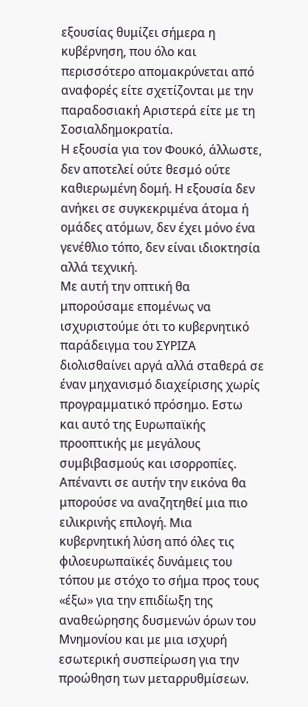εξουσίας θυμίζει σήμερα η κυβέρνηση, που όλο και περισσότερο απομακρύνεται από αναφορές είτε σχετίζονται με την παραδοσιακή Αριστερά είτε με τη Σοσιαλδημοκρατία.
Η εξουσία για τον Φουκό, άλλωστε, δεν αποτελεί ούτε θεσμό ούτε καθιερωμένη δομή. Η εξουσία δεν ανήκει σε συγκεκριμένα άτομα ή ομάδες ατόμων, δεν έχει μόνο ένα γενέθλιο τόπο, δεν είναι ιδιοκτησία αλλά τεχνική.
Με αυτή την οπτική θα μπορούσαμε επομένως να ισχυριστούμε ότι το κυβερνητικό παράδειγμα του ΣΥΡΙΖΑ διολισθαίνει αργά αλλά σταθερά σε έναν μηχανισμό διαχείρισης χωρίς προγραμματικό πρόσημο. Εστω και αυτό της Ευρωπαϊκής προοπτικής με μεγάλους συμβιβασμούς και ισορροπίες.
Απέναντι σε αυτήν την εικόνα θα μπορούσε να αναζητηθεί μια πιο ειλικρινής επιλογή. Μια κυβερνητική λύση από όλες τις φιλοευρωπαϊκές δυνάμεις του τόπου με στόχο το σήμα προς τους «έξω» για την επιδίωξη της αναθεώρησης δυσμενών όρων του Μνημονίου και με μια ισχυρή εσωτερική συσπείρωση για την προώθηση των μεταρρυθμίσεων.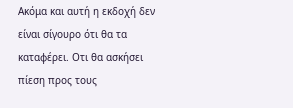Ακόμα και αυτή η εκδοχή δεν είναι σίγουρο ότι θα τα καταφέρει. Οτι θα ασκήσει πίεση προς τους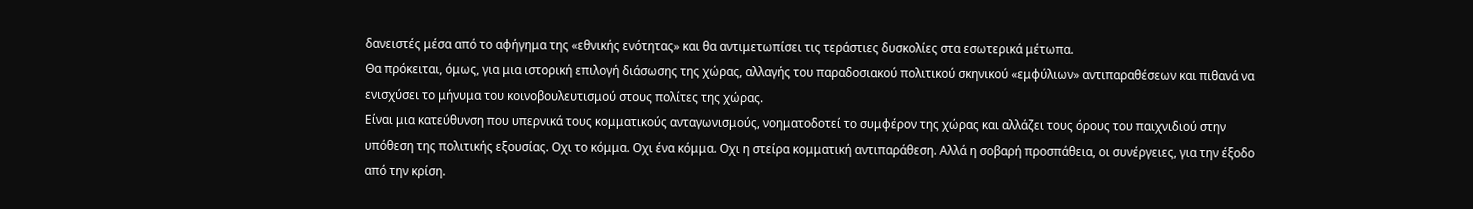δανειστές μέσα από το αφήγημα της «εθνικής ενότητας» και θα αντιμετωπίσει τις τεράστιες δυσκολίες στα εσωτερικά μέτωπα.
Θα πρόκειται, όμως, για μια ιστορική επιλογή διάσωσης της χώρας, αλλαγής του παραδοσιακού πολιτικού σκηνικού «εμφύλιων» αντιπαραθέσεων και πιθανά να ενισχύσει το μήνυμα του κοινοβουλευτισμού στους πολίτες της χώρας.
Είναι μια κατεύθυνση που υπερνικά τους κομματικούς ανταγωνισμούς, νοηματοδοτεί το συμφέρον της χώρας και αλλάζει τους όρους του παιχνιδιού στην υπόθεση της πολιτικής εξουσίας. Οχι το κόμμα. Οχι ένα κόμμα. Οχι η στείρα κομματική αντιπαράθεση. Αλλά η σοβαρή προσπάθεια, οι συνέργειες, για την έξοδο από την κρίση.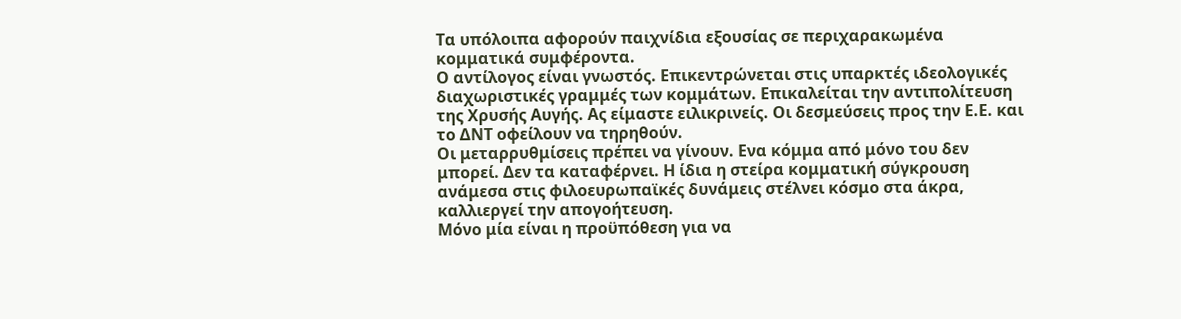Τα υπόλοιπα αφορούν παιχνίδια εξουσίας σε περιχαρακωμένα κομματικά συμφέροντα.
Ο αντίλογος είναι γνωστός. Επικεντρώνεται στις υπαρκτές ιδεολογικές διαχωριστικές γραμμές των κομμάτων. Επικαλείται την αντιπολίτευση της Χρυσής Αυγής. Ας είμαστε ειλικρινείς. Οι δεσμεύσεις προς την Ε.Ε. και το ΔΝΤ οφείλουν να τηρηθούν.
Οι μεταρρυθμίσεις πρέπει να γίνουν. Ενα κόμμα από μόνο του δεν μπορεί. Δεν τα καταφέρνει. Η ίδια η στείρα κομματική σύγκρουση ανάμεσα στις φιλοευρωπαϊκές δυνάμεις στέλνει κόσμο στα άκρα, καλλιεργεί την απογοήτευση.
Μόνο μία είναι η προϋπόθεση για να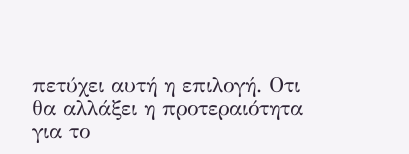πετύχει αυτή η επιλογή. Οτι θα αλλάξει η προτεραιότητα για το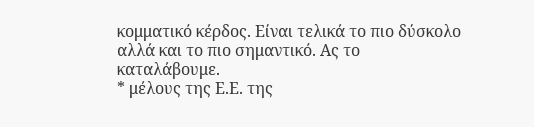κομματικό κέρδος. Είναι τελικά το πιο δύσκολο αλλά και το πιο σημαντικό. Ας το καταλάβουμε.
* μέλους της Ε.Ε. της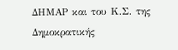ΔΗΜΑΡ και του Κ.Σ. της Δημοκρατικής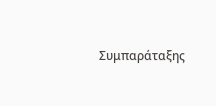Συμπαράταξης